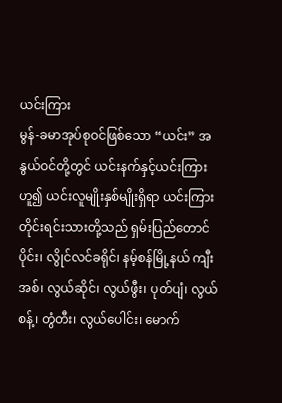ယင်းကြား
မွန်-ခမာအုပ်စုဝင်ဖြစ်သော “ယင်း” အနွယ်ဝင်တို့တွင် ယင်းနက်နှင့်ယင်းကြားဟူ၍ ယင်းလူမျိုးနှစ်မျိုးရှိရာ ယင်းကြားတိုင်းရင်းသားတို့သည် ရှမ်းပြည်တောင်ပိုင်း၊ လွိုင်လင်ခရိုင်၊ နမ့်စန်မြို့နယ် ကျီးအစ်၊ လွယ်ဆိုင်၊ လွယ်ဖွီး၊ ပုတ်ပျံ၊ လွယ်စန့်၊ တွံတီး၊ လွယ်ပေါင်း၊ မောက်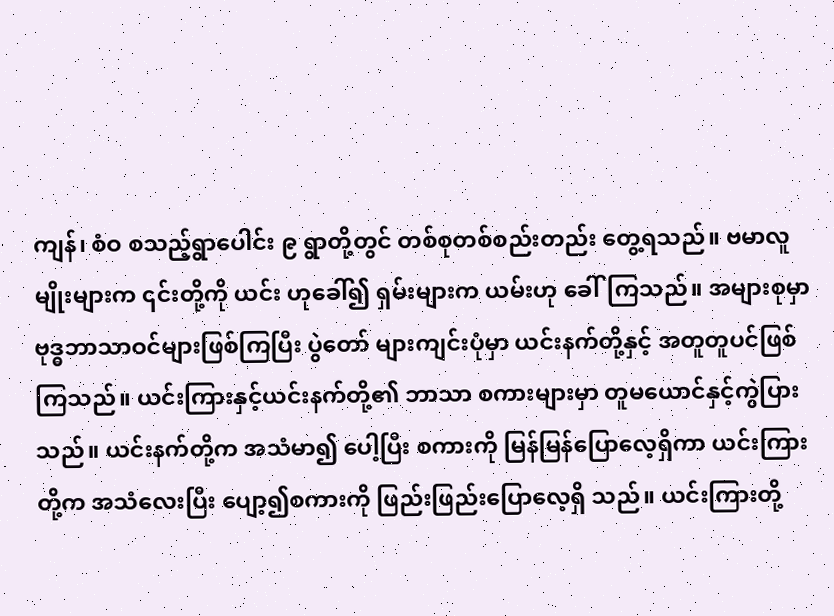ကျန်၊ စံဝ စသည့်ရွာပေါင်း ၉ ရွာတို့တွင် တစ်စုတစ်စည်းတည်း တွေ့ရသည်။ ဗမာလူမျိုးများက ၎င်းတို့ကို ယင်း ဟုခေါ်၍ ရှမ်းများက ယမ်းဟု ခေါ်ကြသည်။ အများစုမှာ ဗုဒ္ဓဘာသာဝင်များဖြစ်ကြပြီး ပွဲတော် များကျင်းပုံမှာ ယင်းနက်တို့နှင့် အတူတူပင်ဖြစ်ကြသည်။ ယင်းကြားနှင့်ယင်းနက်တို့၏ ဘာသာ စကားများမှာ တူမယောင်နှင့်ကွဲပြားသည်။ ယင်းနက်တို့က အသံမာ၍ ပေါ့ပြီး စကားကို မြန်မြန်ပြောလေ့ရှိကာ ယင်းကြားတို့က အသံလေးပြီး ပျော့၍စကားကို ဖြည်းဖြည်းပြောလေ့ရှိ သည်။ ယင်းကြားတို့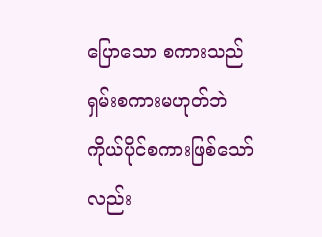ပြောသော စကားသည် ရှမ်းစကားမဟုတ်ဘဲ ကိုယ်ပိုင်စကားဖြစ်သော်လည်း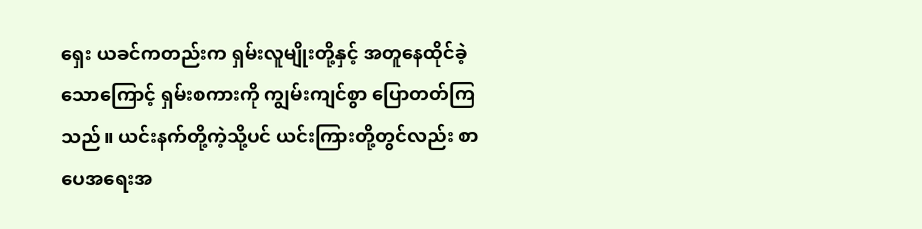ရှေး ယခင်ကတည်းက ရှမ်းလူမျိုးတို့နှင့် အတူနေထိုင်ခဲ့သောကြောင့် ရှမ်းစကားကို ကျွမ်းကျင်စွာ ပြောတတ်ကြသည်။ ယင်းနက်တို့ကဲ့သို့ပင် ယင်းကြားတို့တွင်လည်း စာပေအရေးအ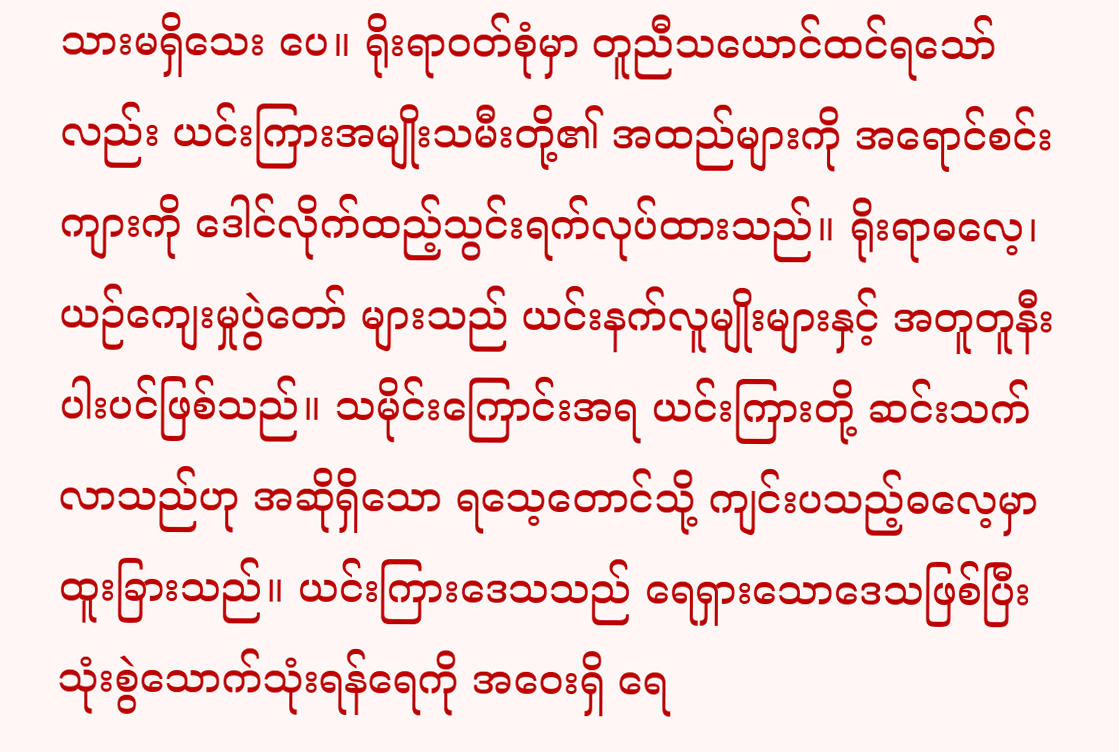သားမရှိသေး ပေ။ ရိုးရာဝတ်စုံမှာ တူညီသယောင်ထင်ရသော်လည်း ယင်းကြားအမျိုးသမီးတို့၏ အထည်များကို အရောင်စင်းကျားကို ဒေါင်လိုက်ထည့်သွင်းရက်လုပ်ထားသည်။ ရိုးရာဓလေ့၊ ယဉ်ကျေးမှုပွဲတော် များသည် ယင်းနက်လူမျိုးများနှင့် အတူတူနီးပါးပင်ဖြစ်သည်။ သမိုင်းကြောင်းအရ ယင်းကြားတို့ ဆင်းသက်လာသည်ဟု အဆိုရှိသော ရသေ့တောင်သို့ ကျင်းပသည့်ဓလေ့မှာ ထူးခြားသည်။ ယင်းကြားဒေသသည် ရေရှားသောဒေသဖြစ်ပြီး သုံးစွဲသောက်သုံးရန်ရေကို အဝေးရှိ ရေ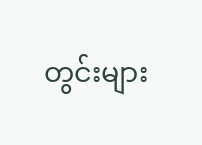တွင်းများ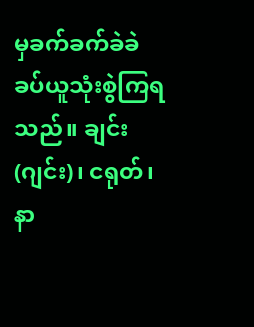မှခက်ခက်ခဲခဲ ခပ်ယူသုံးစွဲကြရသည်။ ချင်း(ဂျင်း)၊ ငရုတ်၊ နာ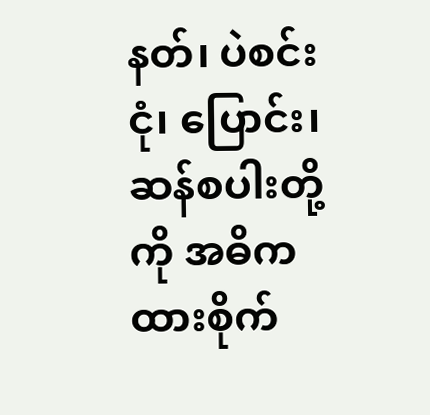နတ်၊ ပဲစင်းငုံ၊ ပြောင်း၊ ဆန်စပါးတို့ကို အဓိကထားစိုက်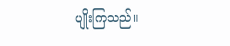ပျိုးကြသည်။